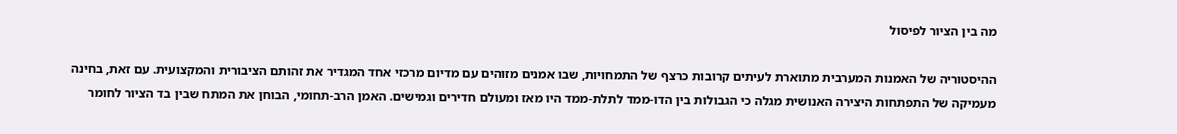מה בין הציור לפיסול

ההיסטוריה של האמנות המערבית מתוארת לעיתים קרובות כרצף של התמחויות, שבו אמנים מזוהים עם מדיום מרכזי אחד המגדיר את זהותם הציבורית והמקצועית. עם זאת, בחינה מעמיקה של התפתחות היצירה האנושית מגלה כי הגבולות בין הדו-ממד לתלת-ממד היו מאז ומעולם חדירים וגמישים. האמן הרב-תחומי, הבוחן את המתח שבין בד הציור לחומר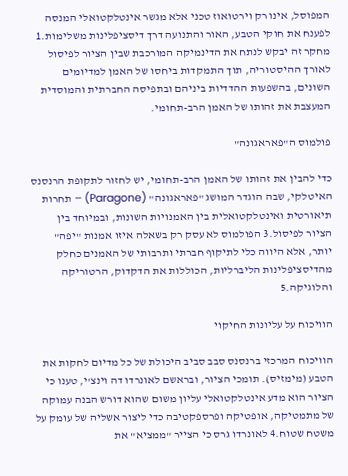המפוסל, אינו רק וירטואוז טכני אלא מגשר אינטלקטואלי המנסה לפענח את חוקי הטבע, האור והתנועה דרך דיסציפלינות משלימות.1 מחקר זה יבקש לנתח את הדינמיקה המורכבת שבין הציור לפיסול לאורך ההיסטוריה, תוך התמקדות ביחסו של האמן למדיומים השונים, בהשפעות ההדדיות ביניהם ובתפיסה החברתית והמוסדית המעצבת את זהותו של האמן הרב-תחומי.

פולמוס ה"פאראגונה"

כדי להבין את זהותו של האמן הרב-תחומי, יש לחזור לתקופת הרנסנס האיטלקי, שבה הוגדר המושג "פאראגונה" (Paragone) – תחרות תיאורטית ואינטלקטואלית בין האמנויות השונות, ובמיוחד בין הציור לפיסול.3 הפולמוס לא עסק רק בשאלה איזו אמנות "יפה" יותר, אלא היווה כלי לתיקוף חברתי ותרבותי של האמנים כחלק מהדיסציפלינות הליברליות, הכוללות את הדקדוק, הרטוריקה והלוגיקה.5

הוויכוח על עליונות החיקוי

הוויכוח המרכזי ברנסנס סבב סביב היכולת של כל מדיום לחקות את הטבע (מימזיס). תומכי הציור, ובראשם לאונרדו דה וינצ'י, טענו כי הציור הוא מדע אינטלקטואלי עליון משום שהוא דורש הבנה עמוקה של מתמטיקה, אופטיקה ופרספקטיבה כדי ליצור אשליה של עומק על משטח שטוח.4 לאונרדו גרס כי הצייר "ממציא" את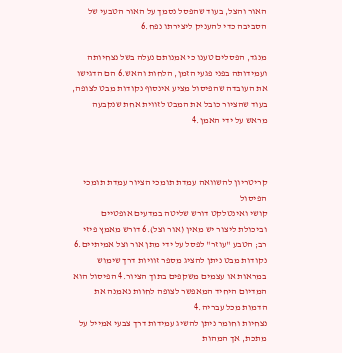האור והצל, בעוד שהפסל נסמך על האור הטבעי של הסביבה כדי להעניק ליצירתו נפח.6

מנגד, הפסלים טענו כי אמנותם נעלה בשל נצחיותה ועמידותה בפני פגעי הזמן, הלחות והאש.6 הם הדגישו את העובדה שהפיסול מציע אינסוף נקודות מבט לצופה, בעוד שהציור כובל את המבט לזווית אחת שנקבעה מראש על ידי האמן.4



קריטריון להשוואה עמדת תומכי הציור עמדת תומכי הפיסול
קושי ואינטלקט דורש שליטה במדעים אופטיים וביכולת ליצור יש מאין (אור וצל).6 דורש מאמץ פיזי רב; הטבע "עוזר" לפסל על ידי מתן אור וצל אמיתיים.6
נקודות מבט ניתן להציג מספר זוויות דרך שימוש במראות או עצמים משקפים בתוך הציור.4 הפיסול הוא המדיום היחיד המאפשר לצופה לחוות נאמנה את הדמות מכל עבריה.4
נצחיות וחומר ניתן להשיג עמידות דרך צבעי אמייל על מתכת, אך המהות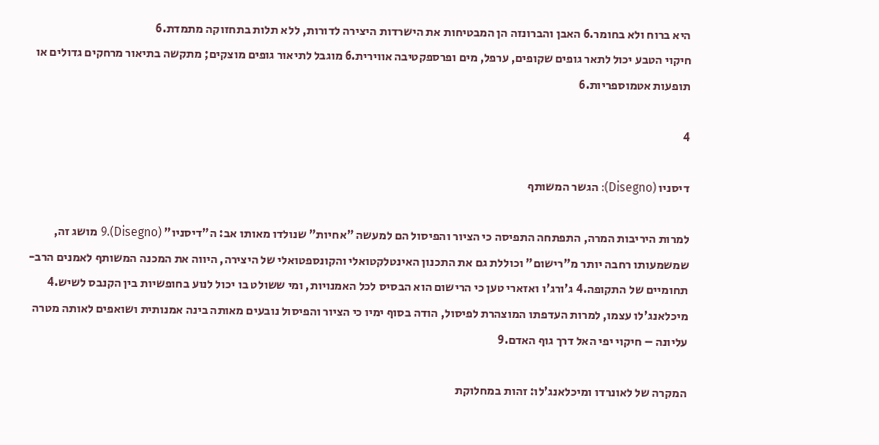היא ברוח ולא בחומר.6 האבן והברונזה הן המבטיחות את הישרדות היצירה לדורות, ללא תלות בתחזוקה מתמדת.6
חיקוי הטבע יכול לתאר גופים שקופים, ערפל, מים ופרספקטיבה אווירית.6 מוגבל לתיאור גופים מוצקים; מתקשה בתיאור מרחקים גדולים או תופעות אטמוספריות.6

4

דיסניו (Disegno): הגשר המשותף

למרות היריבות המרה, התפתחה התפיסה כי הציור והפיסול הם למעשה "אחיות" שנולדו מאותו אב: ה"דיסניו" (Disegno).9 מושג זה, שמשמעותו רחבה יותר מ"רישום" וכוללת גם את התכנון האינטלקטואלי והקונספטואלי של היצירה, היווה את המכנה המשותף לאמנים הרב-תחומיים של התקופה.4 ג'ורג'ו ואזארי טען כי הרישום הוא הבסיס לכל האמנויות, ומי ששולט בו יכול לנוע בחופשיות בין הקנבס לשיש.4 מיכלאנג'לו עצמו, למרות העדפתו המוצהרת לפיסול, הודה בסוף ימיו כי הציור והפיסול נובעים מאותה בינה אמנותית ושואפים לאותה מטרה עליונה – חיקוי יפי האל דרך גוף האדם.9

המקרה של לאונרדו ומיכלאנג'לו: זהות במחלוקת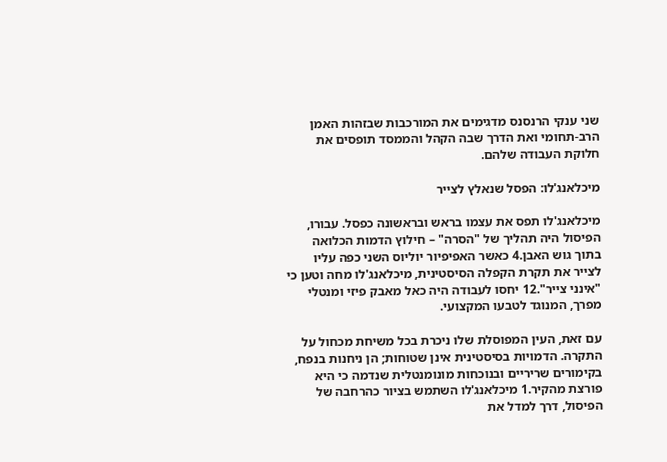שני ענקי הרנסנס מדגימים את המורכבות שבזהות האמן הרב-תחומי ואת הדרך שבה הקהל והממסד תופסים את חלוקת העבודה שלהם.

מיכלאנג'לו: הפסל שנאלץ לצייר

מיכלאנג'לו תפס את עצמו בראש ובראשונה כפסל. עבורו, הפיסול היה תהליך של "הסרה" – חילוץ הדמות הכלואה בתוך גוש האבן.4 כאשר האפיפיור יוליוס השני כפה עליו לצייר את תקרת הקפלה הסיסטינית, מיכלאנג'לו מחה וטען כי "אינני צייר".12 יחסו לעבודה היה כאל מאבק פיזי ומנטלי מפרך, המנוגד לטבעו המקצועי.

עם זאת, העין המפוסלת שלו ניכרת בכל משיחת מכחול על התקרה. הדמויות בסיסטינית אינן שטוחות; הן ניחנות בנפח, בקימורים שריריים ובנוכחות מונומנטלית שנדמה כי היא פורצת מהקיר.1 מיכלאנג'לו השתמש בציור כהרחבה של הפיסול, דרך למדל את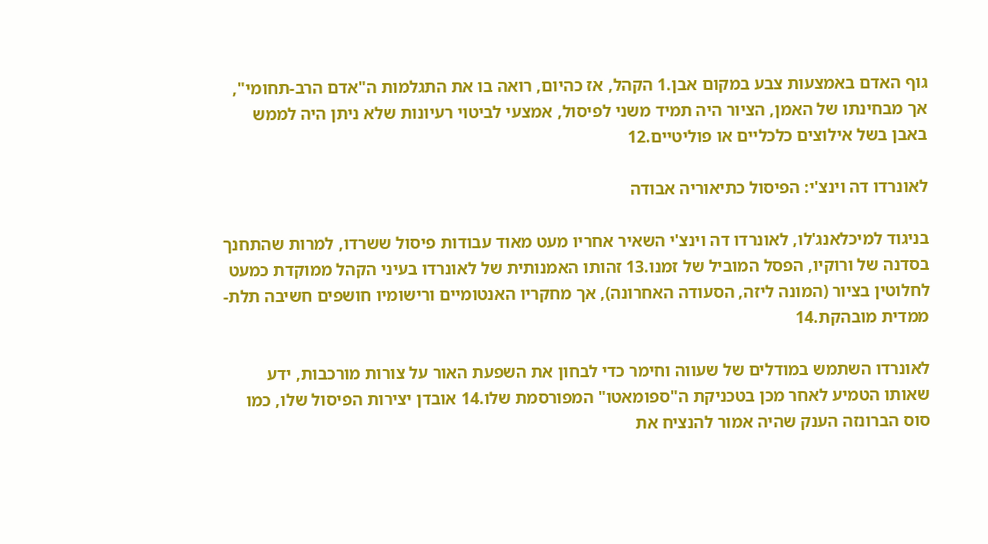גוף האדם באמצעות צבע במקום אבן.1 הקהל, אז כהיום, רואה בו את התגלמות ה"אדם הרב-תחומי", אך מבחינתו של האמן, הציור היה תמיד משני לפיסול, אמצעי לביטוי רעיונות שלא ניתן היה לממש באבן בשל אילוצים כלכליים או פוליטיים.12

לאונרדו דה וינצ'י: הפיסול כתיאוריה אבודה

בניגוד למיכלאנג'לו, לאונרדו דה וינצ'י השאיר אחריו מעט מאוד עבודות פיסול ששרדו, למרות שהתחנך בסדנה של ורוקיו, הפסל המוביל של זמנו.13 זהותו האמנותית של לאונרדו בעיני הקהל ממוקדת כמעט לחלוטין בציור (המונה ליזה, הסעודה האחרונה), אך מחקריו האנטומיים ורישומיו חושפים חשיבה תלת-ממדית מובהקת.14

לאונרדו השתמש במודלים של שעווה וחימר כדי לבחון את השפעת האור על צורות מורכבות, ידע שאותו הטמיע לאחר מכן בטכניקת ה"ספומאטו" המפורסמת שלו.14 אובדן יצירות הפיסול שלו, כמו סוס הברונזה הענק שהיה אמור להנציח את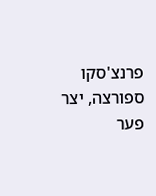פרנצ'סקו ספורצה, יצר פער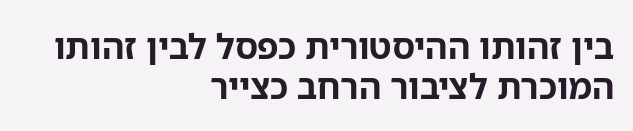בין זהותו ההיסטורית כפסל לבין זהותו המוכרת לציבור הרחב כצייר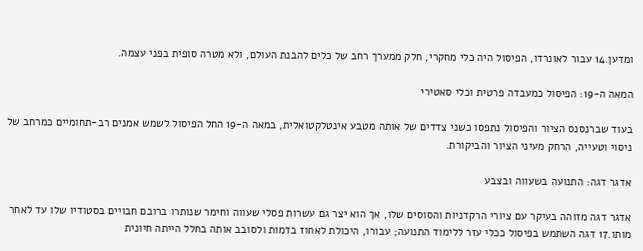ומדען.14 עבור לאונרדו, הפיסול היה כלי מחקרי, חלק ממערך רחב של כלים להבנת העולם, ולא מטרה סופית בפני עצמה.

המאה ה-19: הפיסול כמעבדה פרטית וכלי סאטירי

בעוד שברנסנס הציור והפיסול נתפסו כשני צדדים של אותה מטבע אינטלקטואלית, במאה ה-19 החל הפיסול לשמש אמנים רב-תחומיים כמרחב של ניסוי וטעייה, הרחק מעיני הציור והביקורת.

אדגר דגה: התנועה בשעווה ובצבע

אדגר דגה מזוהה בעיקר עם ציורי הרקדניות והסוסים שלו, אך הוא יצר גם עשרות פסלי שעווה וחימר שנותרו ברובם חבויים בסטודיו שלו עד לאחר מותו.17 דגה השתמש בפיסול ככלי עזר ללימוד התנועה; עבורו, היכולת לאחוז בדמות ולסובב אותה בחלל הייתה חיונית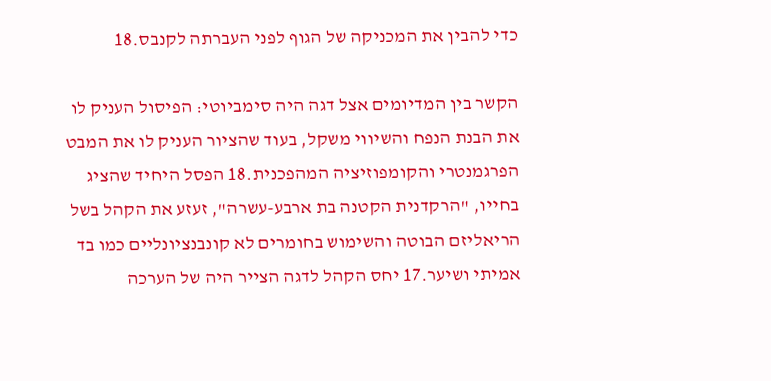כדי להבין את המכניקה של הגוף לפני העברתה לקנבס.18

הקשר בין המדיומים אצל דגה היה סימביוטי: הפיסול העניק לו את הבנת הנפח והשיווי משקל, בעוד שהציור העניק לו את המבט הפרגמנטרי והקומפוזיציה המהפכנית.18 הפסל היחיד שהציג בחייו, "הרקדנית הקטנה בת ארבע-עשרה", זעזע את הקהל בשל הריאליזם הבוטה והשימוש בחומרים לא קונבנציונליים כמו בד אמיתי ושיער.17 יחס הקהל לדגה הצייר היה של הערכה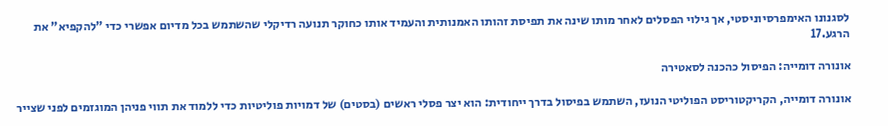לסגנונו האימפרסיוניסטי, אך גילוי הפסלים לאחר מותו שינה את תפיסת זהותו האמנותית והעמיד אותו כחוקר תנועה רדיקלי שהשתמש בכל מדיום אפשרי כדי "להקפיא" את הרגע.17

אונורה דומייה: הפיסול כהכנה לסאטירה

אונורה דומייה, הקריקטוריסט הפוליטי הנועז, השתמש בפיסול בדרך ייחודית: הוא יצר פסלי ראשים (בסטים) של דמויות פוליטיות כדי ללמוד את תווי פניהן המוגזמים לפני שצייר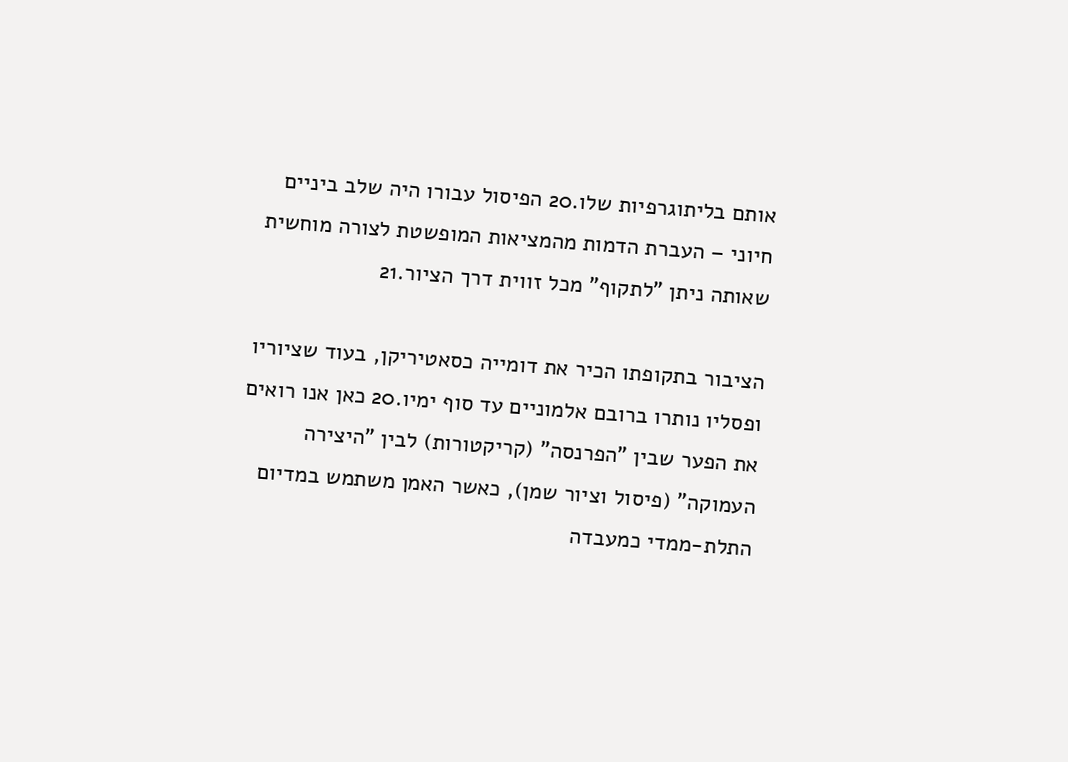אותם בליתוגרפיות שלו.20 הפיסול עבורו היה שלב ביניים חיוני – העברת הדמות מהמציאות המופשטת לצורה מוחשית שאותה ניתן "לתקוף" מכל זווית דרך הציור.21

הציבור בתקופתו הכיר את דומייה כסאטיריקן, בעוד שציוריו ופסליו נותרו ברובם אלמוניים עד סוף ימיו.20 כאן אנו רואים את הפער שבין "הפרנסה" (קריקטורות) לבין "היצירה העמוקה" (פיסול וציור שמן), כאשר האמן משתמש במדיום התלת-ממדי כמעבדה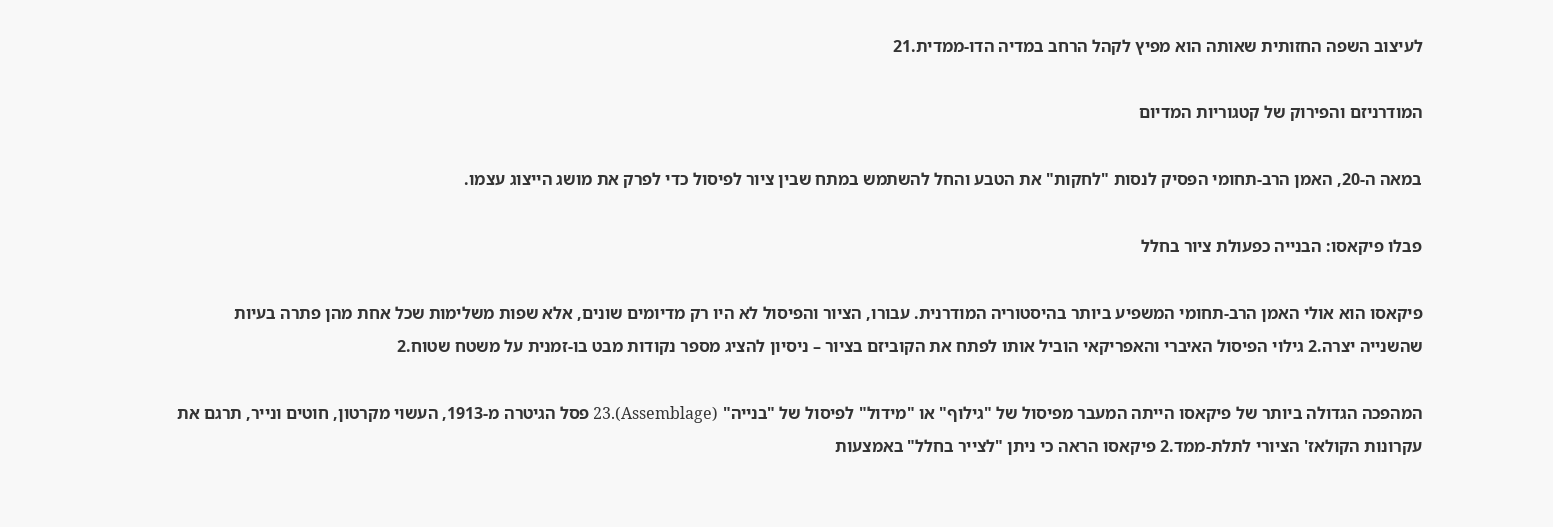לעיצוב השפה החזותית שאותה הוא מפיץ לקהל הרחב במדיה הדו-ממדית.21

המודרניזם והפירוק של קטגוריות המדיום

במאה ה-20, האמן הרב-תחומי הפסיק לנסות "לחקות" את הטבע והחל להשתמש במתח שבין ציור לפיסול כדי לפרק את מושג הייצוג עצמו.

פבלו פיקאסו: הבנייה כפעולת ציור בחלל

פיקאסו הוא אולי האמן הרב-תחומי המשפיע ביותר בהיסטוריה המודרנית. עבורו, הציור והפיסול לא היו רק מדיומים שונים, אלא שפות משלימות שכל אחת מהן פתרה בעיות שהשנייה יצרה.2 גילוי הפיסול האיברי והאפריקאי הוביל אותו לפתח את הקוביזם בציור – ניסיון להציג מספר נקודות מבט בו-זמנית על משטח שטוח.2

המהפכה הגדולה ביותר של פיקאסו הייתה המעבר מפיסול של "גילוף" או "מידול" לפיסול של "בנייה" (Assemblage).23 פסל הגיטרה מ-1913, העשוי מקרטון, חוטים ונייר, תרגם את עקרונות הקולאז' הציורי לתלת-ממד.2 פיקאסו הראה כי ניתן "לצייר בחלל" באמצעות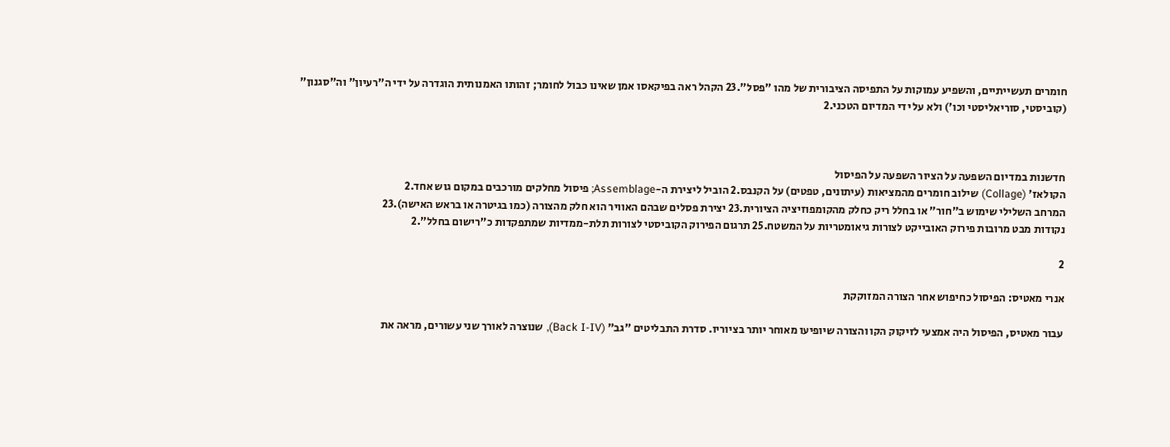חומרים תעשייתיים, והשפיע עמוקות על התפיסה הציבורית של מהו "פסל".23 הקהל ראה בפיקאסו אמן שאינו כבול לחומר; זהותו האמנותית הוגדרה על ידי ה"רעיון" וה"סגנון" (קוביסטי, סוריאליסטי וכו') ולא על ידי המדיום הטכני.2



חדשנות במדיום השפעה על הציור השפעה על הפיסול
הקולאז' (Collage) שילוב חומרים מהמציאות (עיתונים, טפטים) על הקנבס.2 הוביל ליצירת ה-Assemblage; פיסול מחלקים מורכבים במקום גוש אחד.2
המרחב השלילי שימוש ב"חור" או בחלל ריק כחלק מהקומפוזיציה הציורית.23 יצירת פסלים שבהם האוויר הוא חלק מהצורה (כמו בגיטרה או בראש האישה).23
נקודות מבט מרובות פירוק האובייקט לצורות גיאומטריות על המשטח.25 תרגום הפירוק הקוביסטי לצורות תלת-ממדיות שמתפקדות כ"רישום בחלל".2

2

אנרי מאטיס: הפיסול כחיפוש אחר הצורה המזוקקת

עבור מאטיס, הפיסול היה אמצעי לזיקוק הקו והצורה שיופיעו מאוחר יותר בציוריו. סדרת התבליטים "גב" (Back I-IV), שנוצרה לאורך שני עשורים, מראה את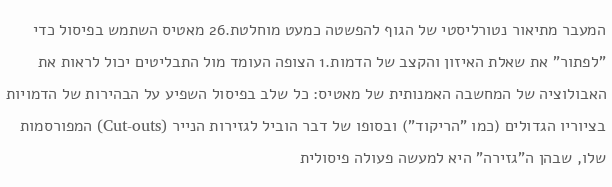המעבר מתיאור נטורליסטי של הגוף להפשטה כמעט מוחלטת.26 מאטיס השתמש בפיסול כדי "לפתור" את שאלת האיזון והקצב של הדמות.1 הצופה העומד מול התבליטים יכול לראות את האבולוציה של המחשבה האמנותית של מאטיס: כל שלב בפיסול השפיע על הבהירות של הדמויות בציוריו הגדולים (כמו "הריקוד") ובסופו של דבר הוביל לגזירות הנייר (Cut-outs) המפורסמות שלו, שבהן ה"גזירה" היא למעשה פעולה פיסולית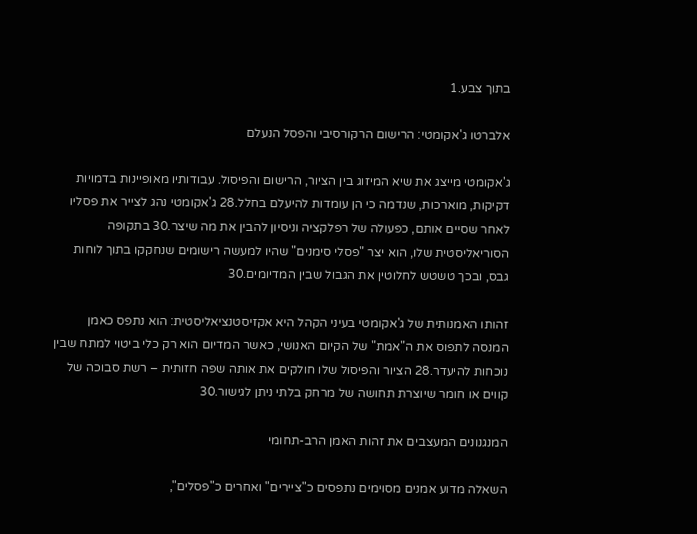בתוך צבע.1

אלברטו ג'אקומטי: הרישום הרקורסיבי והפסל הנעלם

ג'אקומטי מייצג את שיא המיזוג בין הציור, הרישום והפיסול. עבודותיו מאופיינות בדמויות דקיקות, מוארכות, שנדמה כי הן עומדות להיעלם בחלל.28 ג'אקומטי נהג לצייר את פסליו לאחר שסיים אותם, כפעולה של רפלקציה וניסיון להבין את מה שיצר.30 בתקופה הסוריאליסטית שלו, הוא יצר "פסלי סימנים" שהיו למעשה רישומים שנחקקו בתוך לוחות גבס, ובכך טשטש לחלוטין את הגבול שבין המדיומים.30

זהותו האמנותית של ג'אקומטי בעיני הקהל היא אקזיסטנציאליסטית: הוא נתפס כאמן המנסה לתפוס את ה"אמת" של הקיום האנושי, כאשר המדיום הוא רק כלי ביטוי למתח שבין נוכחות להיעדר.28 הציור והפיסול שלו חולקים את אותה שפה חזותית – רשת סבוכה של קווים או חומר שיוצרת תחושה של מרחק בלתי ניתן לגישור.30

המנגנונים המעצבים את זהות האמן הרב-תחומי

השאלה מדוע אמנים מסוימים נתפסים כ"ציירים" ואחרים כ"פסלים",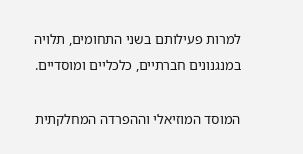למרות פעילותם בשני התחומים, תלויה במנגנונים חברתיים, כלכליים ומוסדיים.

המוסד המוזיאלי וההפרדה המחלקתית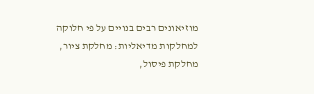מוזיאונים רבים בנויים על פי חלוקה למחלקות מדיאליות: מחלקת ציור, מחלקת פיסול,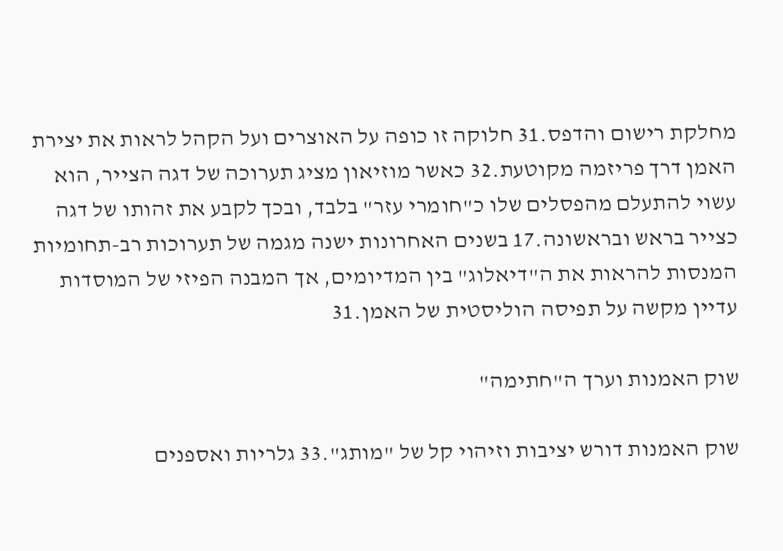מחלקת רישום והדפס.31 חלוקה זו כופה על האוצרים ועל הקהל לראות את יצירת האמן דרך פריזמה מקוטעת.32 כאשר מוזיאון מציג תערוכה של דגה הצייר, הוא עשוי להתעלם מהפסלים שלו כ"חומרי עזר" בלבד, ובכך לקבע את זהותו של דגה כצייר בראש ובראשונה.17 בשנים האחרונות ישנה מגמה של תערוכות רב-תחומיות המנסות להראות את ה"דיאלוג" בין המדיומים, אך המבנה הפיזי של המוסדות עדיין מקשה על תפיסה הוליסטית של האמן.31

שוק האמנות וערך ה"חתימה"

שוק האמנות דורש יציבות וזיהוי קל של "מותג".33 גלריות ואספנים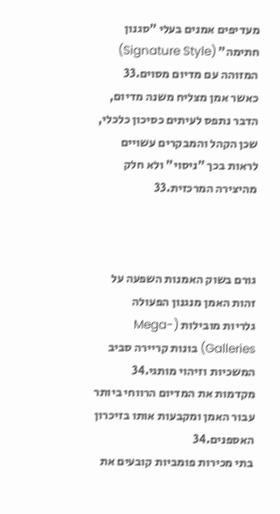מעדיפים אמנים בעלי "סגנון חתימה" (Signature Style) המזוהה עם מדיום מסוים.33 כאשר אמן מצליח משנה מדיום, הדבר נתפס לעיתים כסיכון כלכלי, שכן הקהל והמבקרים עשויים לראות בכך "ניסוי" ולא חלק מהיצירה המרכזית.33



גורם בשוק האמנות השפעה על זהות האמן מנגנון הפעולה
גלריות מובילות (Mega-Galleries) בונות קריירה סביב המשכיות וזיהוי מותגי.34 מקדמות את המדיום הרווחי ביותר עבור האמן ומקבעות אותו בזיכרון האספנים.34
בתי מכירות פומביות קובעים את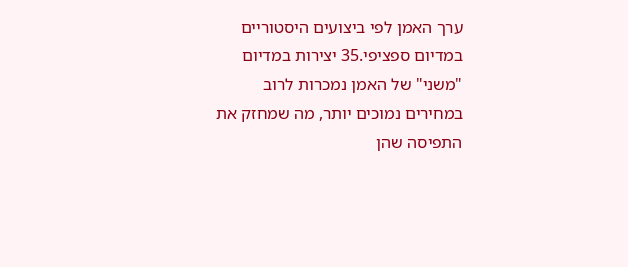ערך האמן לפי ביצועים היסטוריים במדיום ספציפי.35 יצירות במדיום "משני" של האמן נמכרות לרוב במחירים נמוכים יותר, מה שמחזק את התפיסה שהן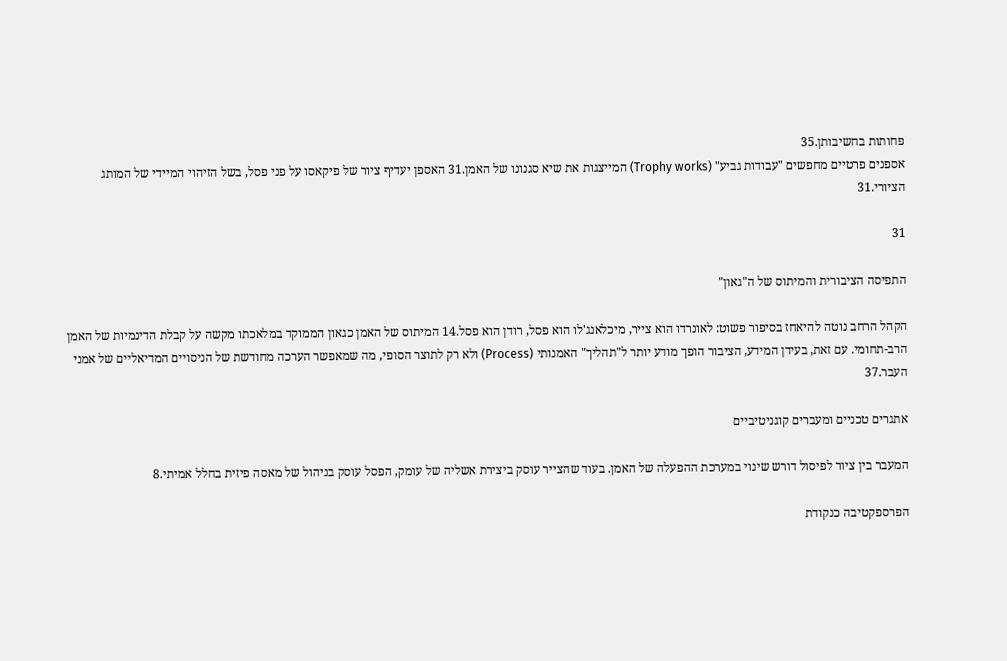פחותות בחשיבותן.35
אספנים פרטיים מחפשים "עבודות גביע" (Trophy works) המייצגות את שיא סגנונו של האמן.31 האספן יעדיף ציור של פיקאסו על פני פסל, בשל הזיהוי המיידי של המותג הציורי.31

31

התפיסה הציבורית והמיתוס של ה"גאון"

הקהל הרחב נוטה להיאחז בסיפור פשוט: לאונרדו הוא צייר, מיכלאנג'לו הוא פסל, רודן הוא פסל.14 המיתוס של האמן כגאון הממוקד במלאכתו מקשה על קבלת הדינמיות של האמן הרב-תחומי. עם זאת, בעידן המידע, הציבור הופך מודע יותר ל"תהליך" האמנותי (Process) ולא רק לתוצר הסופי, מה שמאפשר הערכה מחודשת של הניסויים המדיאליים של אמני העבר.37

אתגרים טכניים ומעברים קוגניטיביים

המעבר בין ציור לפיסול דורש שינוי במערכת ההפעלה של האמן. בעוד שהצייר עוסק ביצירת אשליה של עומק, הפסל עוסק בניהול של מאסה פיזית בחלל אמיתי.8

הפרספקטיבה כנקודת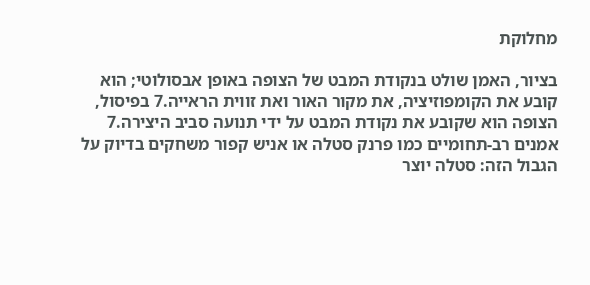מחלוקת

בציור, האמן שולט בנקודת המבט של הצופה באופן אבסולוטי; הוא קובע את הקומפוזיציה, את מקור האור ואת זווית הראייה.7 בפיסול, הצופה הוא שקובע את נקודת המבט על ידי תנועה סביב היצירה.7 אמנים רב-תחומיים כמו פרנק סטלה או אניש קפור משחקים בדיוק על הגבול הזה: סטלה יוצר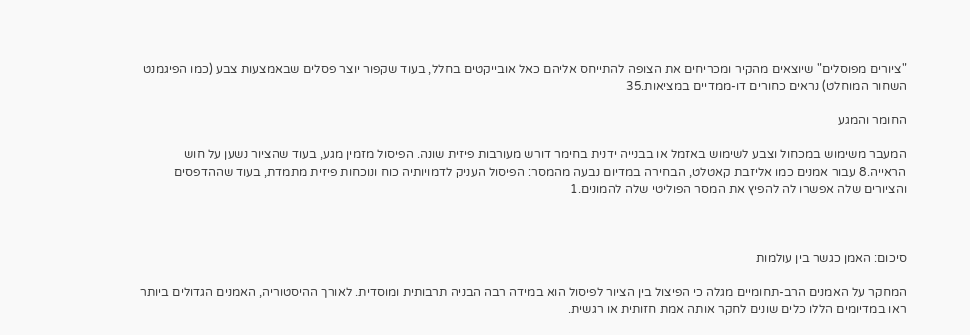"ציורים מפוסלים" שיוצאים מהקיר ומכריחים את הצופה להתייחס אליהם כאל אובייקטים בחלל, בעוד שקפור יוצר פסלים שבאמצעות צבע (כמו הפיגמנט השחור המוחלט) נראים כחורים דו-ממדיים במציאות.35

החומר והמגע

המעבר משימוש במכחול וצבע לשימוש באזמל או בבנייה ידנית בחימר דורש מעורבות פיזית שונה. הפיסול מזמין מגע, בעוד שהציור נשען על חוש הראייה.8 עבור אמנים כמו אליזבת קאטלט, הבחירה במדיום נבעה מהמסר: הפיסול העניק לדמויותיה כוח ונוכחות פיזית מתמדת, בעוד שההדפסים והציורים שלה אפשרו לה להפיץ את המסר הפוליטי שלה להמונים.1



סיכום: האמן כגשר בין עולמות

המחקר על האמנים הרב-תחומיים מגלה כי הפיצול בין הציור לפיסול הוא במידה רבה הבניה תרבותית ומוסדית. לאורך ההיסטוריה, האמנים הגדולים ביותר ראו במדיומים הללו כלים שונים לחקר אותה אמת חזותית או רגשית.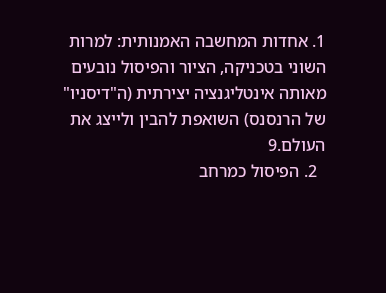1. אחדות המחשבה האמנותית: למרות השוני בטכניקה, הציור והפיסול נובעים מאותה אינטליגנציה יצירתית (ה"דיסניו" של הרנסנס) השואפת להבין ולייצג את העולם.9
  2. הפיסול כמרחב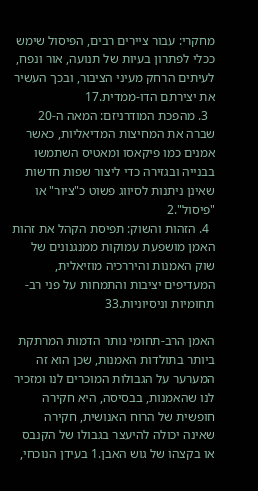מחקרי: עבור ציירים רבים, הפיסול שימש ככלי לפתרון בעיות של תנועה, אור ונפח, לעיתים הרחק מעיני הציבור, ובכך העשיר את יצירתם הדו-ממדית.17
  3. מהפכת המודרניזם: המאה ה-20 שברה את המחיצות המדיאליות, כאשר אמנים כמו פיקאסו ומאטיס השתמשו בבנייה ובגזירה כדי ליצור שפות חדשות שאינן ניתנות לסיווג פשוט כ"ציור" או "פיסול".2
  4. הזהות והשוק: תפיסת הקהל את זהות האמן מושפעת עמוקות ממנגנונים של שוק האמנות והיררכיה מוזיאלית, המעדיפים יציבות והתמחות על פני רב-תחומיות וניסיוניות.33

האמן הרב-תחומי נותר הדמות המרתקת ביותר בתולדות האמנות, שכן הוא זה המערער על הגבולות המוכרים לנו ומזכיר לנו שהאמנות, בבסיסה, היא חקירה חופשית של הרוח האנושית, חקירה שאינה יכולה להיעצר בגבולו של הקנבס או בקצהו של גוש האבן.1 בעידן הנוכחי,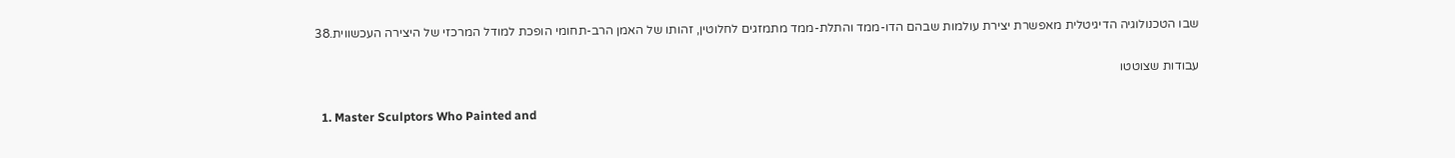שבו הטכנולוגיה הדיגיטלית מאפשרת יצירת עולמות שבהם הדו-ממד והתלת-ממד מתמזגים לחלוטין, זהותו של האמן הרב-תחומי הופכת למודל המרכזי של היצירה העכשווית.38

עבודות שצוטטו

  1. Master Sculptors Who Painted and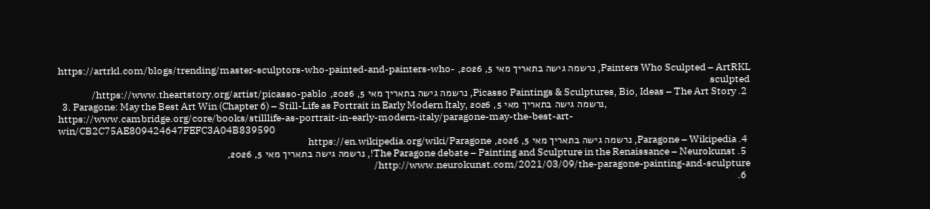Painters Who Sculpted – ArtRKL, נרשמה גישה בתאריך מאי 5, 2026, https://artrkl.com/blogs/trending/master-sculptors-who-painted-and-painters-who-sculpted
  2. Picasso Paintings & Sculptures, Bio, Ideas – The Art Story, נרשמה גישה בתאריך מאי 5, 2026, https://www.theartstory.org/artist/picasso-pablo/
  3. Paragone: May the Best Art Win (Chapter 6) – Still-Life as Portrait in Early Modern Italy, נרשמה גישה בתאריך מאי 5, 2026, https://www.cambridge.org/core/books/stilllife-as-portrait-in-early-modern-italy/paragone-may-the-best-art-win/CB2C75AE809424647FEFC3A04B839590
  4. Paragone – Wikipedia, נרשמה גישה בתאריך מאי 5, 2026, https://en.wikipedia.org/wiki/Paragone
  5. The Paragone debate – Painting and Sculpture in the Renaissance – Neurokunst!, נרשמה גישה בתאריך מאי 5, 2026, http://www.neurokunst.com/2021/03/09/the-paragone-painting-and-sculpture/
  6.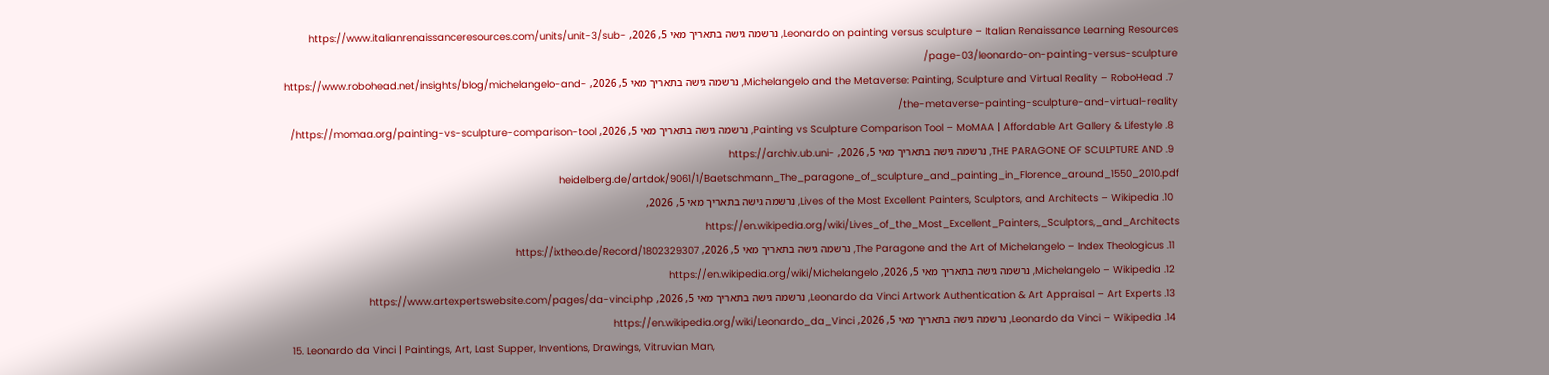Leonardo on painting versus sculpture – Italian Renaissance Learning Resources, נרשמה גישה בתאריך מאי 5, 2026, https://www.italianrenaissanceresources.com/units/unit-3/sub-page-03/leonardo-on-painting-versus-sculpture/
  7. Michelangelo and the Metaverse: Painting, Sculpture and Virtual Reality – RoboHead, נרשמה גישה בתאריך מאי 5, 2026, https://www.robohead.net/insights/blog/michelangelo-and-the-metaverse-painting-sculpture-and-virtual-reality/
  8. Painting vs Sculpture Comparison Tool – MoMAA | Affordable Art Gallery & Lifestyle, נרשמה גישה בתאריך מאי 5, 2026, https://momaa.org/painting-vs-sculpture-comparison-tool/
  9. THE PARAGONE OF SCULPTURE AND, נרשמה גישה בתאריך מאי 5, 2026, https://archiv.ub.uni-heidelberg.de/artdok/9061/1/Baetschmann_The_paragone_of_sculpture_and_painting_in_Florence_around_1550_2010.pdf
  10. Lives of the Most Excellent Painters, Sculptors, and Architects – Wikipedia, נרשמה גישה בתאריך מאי 5, 2026, https://en.wikipedia.org/wiki/Lives_of_the_Most_Excellent_Painters,_Sculptors,_and_Architects
  11. The Paragone and the Art of Michelangelo – Index Theologicus, נרשמה גישה בתאריך מאי 5, 2026, https://ixtheo.de/Record/1802329307
  12. Michelangelo – Wikipedia, נרשמה גישה בתאריך מאי 5, 2026, https://en.wikipedia.org/wiki/Michelangelo
  13. Leonardo da Vinci Artwork Authentication & Art Appraisal – Art Experts, נרשמה גישה בתאריך מאי 5, 2026, https://www.artexpertswebsite.com/pages/da-vinci.php
  14. Leonardo da Vinci – Wikipedia, נרשמה גישה בתאריך מאי 5, 2026, https://en.wikipedia.org/wiki/Leonardo_da_Vinci
  15. Leonardo da Vinci | Paintings, Art, Last Supper, Inventions, Drawings, Vitruvian Man,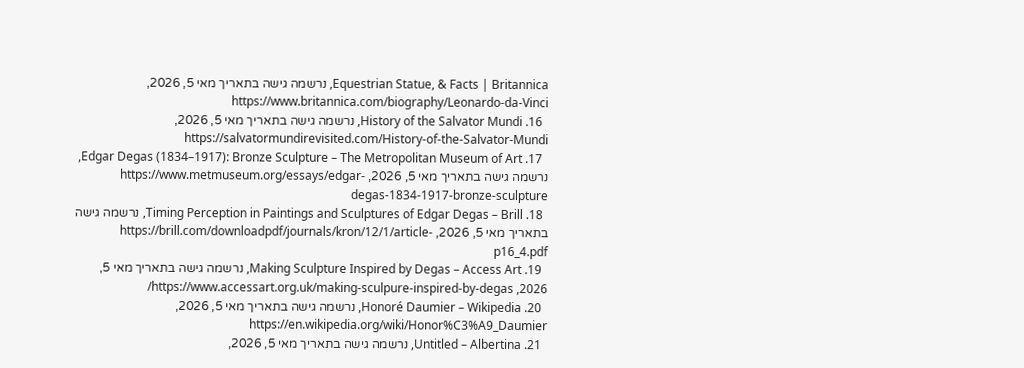Equestrian Statue, & Facts | Britannica, נרשמה גישה בתאריך מאי 5, 2026, https://www.britannica.com/biography/Leonardo-da-Vinci
  16. History of the Salvator Mundi, נרשמה גישה בתאריך מאי 5, 2026, https://salvatormundirevisited.com/History-of-the-Salvator-Mundi
  17. Edgar Degas (1834–1917): Bronze Sculpture – The Metropolitan Museum of Art, נרשמה גישה בתאריך מאי 5, 2026, https://www.metmuseum.org/essays/edgar-degas-1834-1917-bronze-sculpture
  18. Timing Perception in Paintings and Sculptures of Edgar Degas – Brill, נרשמה גישה בתאריך מאי 5, 2026, https://brill.com/downloadpdf/journals/kron/12/1/article-p16_4.pdf
  19. Making Sculpture Inspired by Degas – Access Art, נרשמה גישה בתאריך מאי 5, 2026, https://www.accessart.org.uk/making-sculpure-inspired-by-degas/
  20. Honoré Daumier – Wikipedia, נרשמה גישה בתאריך מאי 5, 2026, https://en.wikipedia.org/wiki/Honor%C3%A9_Daumier
  21. Untitled – Albertina, נרשמה גישה בתאריך מאי 5, 2026,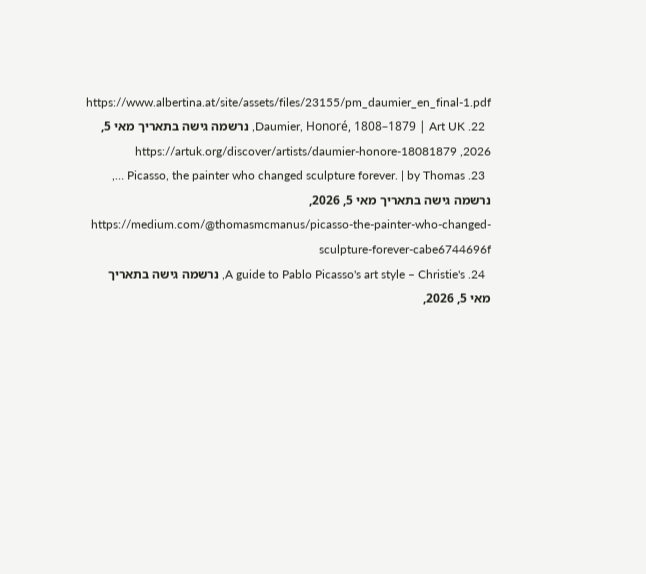https://www.albertina.at/site/assets/files/23155/pm_daumier_en_final-1.pdf
  22. Daumier, Honoré, 1808–1879 | Art UK, נרשמה גישה בתאריך מאי 5, 2026, https://artuk.org/discover/artists/daumier-honore-18081879
  23. Picasso, the painter who changed sculpture forever. | by Thomas …, נרשמה גישה בתאריך מאי 5, 2026, https://medium.com/@thomasmcmanus/picasso-the-painter-who-changed-sculpture-forever-cabe6744696f
  24. A guide to Pablo Picasso's art style – Christie's, נרשמה גישה בתאריך מאי 5, 2026,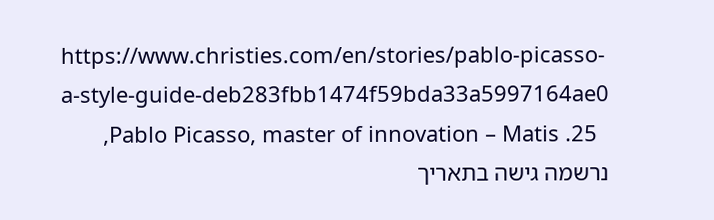https://www.christies.com/en/stories/pablo-picasso-a-style-guide-deb283fbb1474f59bda33a5997164ae0
  25. Pablo Picasso, master of innovation – Matis, נרשמה גישה בתאריך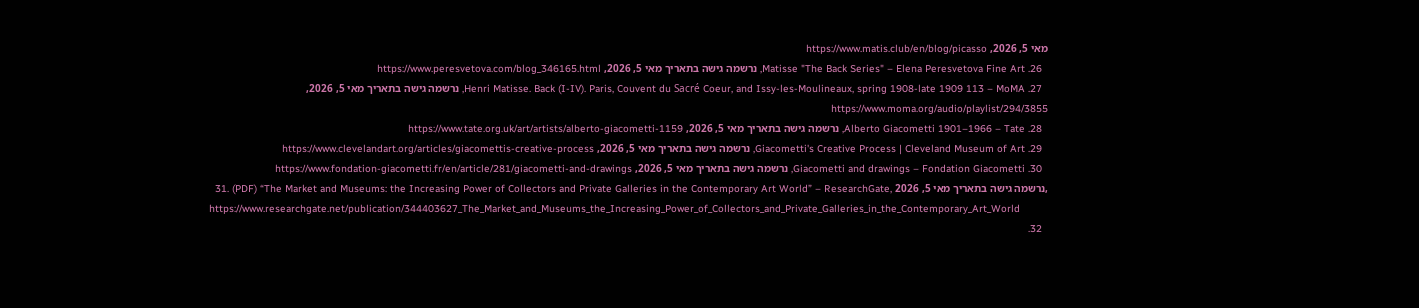מאי 5, 2026, https://www.matis.club/en/blog/picasso
  26. Matisse "The Back Series" – Elena Peresvetova Fine Art, נרשמה גישה בתאריך מאי 5, 2026, https://www.peresvetova.com/blog_346165.html
  27. Henri Matisse. Back (I-IV). Paris, Couvent du Sacré Coeur, and Issy-les-Moulineaux, spring 1908-late 1909 113 – MoMA, נרשמה גישה בתאריך מאי 5, 2026, https://www.moma.org/audio/playlist/294/3855
  28. Alberto Giacometti 1901–1966 – Tate, נרשמה גישה בתאריך מאי 5, 2026, https://www.tate.org.uk/art/artists/alberto-giacometti-1159
  29. Giacometti's Creative Process | Cleveland Museum of Art, נרשמה גישה בתאריך מאי 5, 2026, https://www.clevelandart.org/articles/giacomettis-creative-process
  30. Giacometti and drawings – Fondation Giacometti, נרשמה גישה בתאריך מאי 5, 2026, https://www.fondation-giacometti.fr/en/article/281/giacometti-and-drawings
  31. (PDF) “The Market and Museums: the Increasing Power of Collectors and Private Galleries in the Contemporary Art World” – ResearchGate, נרשמה גישה בתאריך מאי 5, 2026, https://www.researchgate.net/publication/344403627_The_Market_and_Museums_the_Increasing_Power_of_Collectors_and_Private_Galleries_in_the_Contemporary_Art_World
  32.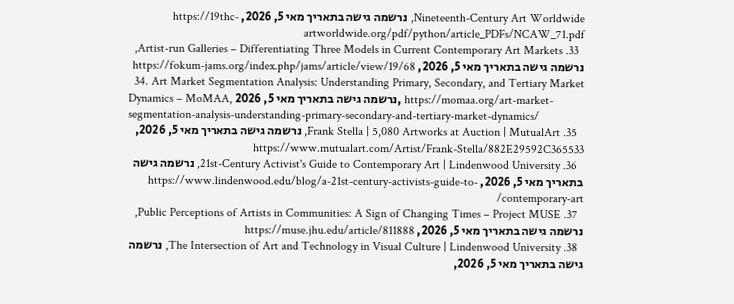Nineteenth-Century Art Worldwide, נרשמה גישה בתאריך מאי 5, 2026, https://19thc-artworldwide.org/pdf/python/article_PDFs/NCAW_71.pdf
  33. Artist-run Galleries – Differentiating Three Models in Current Contemporary Art Markets, נרשמה גישה בתאריך מאי 5, 2026, https://fokum-jams.org/index.php/jams/article/view/19/68
  34. Art Market Segmentation Analysis: Understanding Primary, Secondary, and Tertiary Market Dynamics – MoMAA, נרשמה גישה בתאריך מאי 5, 2026, https://momaa.org/art-market-segmentation-analysis-understanding-primary-secondary-and-tertiary-market-dynamics/
  35. Frank Stella | 5,080 Artworks at Auction | MutualArt, נרשמה גישה בתאריך מאי 5, 2026, https://www.mutualart.com/Artist/Frank-Stella/882E29592C365533
  36. 21st-Century Activist's Guide to Contemporary Art | Lindenwood University, נרשמה גישה בתאריך מאי 5, 2026, https://www.lindenwood.edu/blog/a-21st-century-activists-guide-to-contemporary-art/
  37. Public Perceptions of Artists in Communities: A Sign of Changing Times – Project MUSE, נרשמה גישה בתאריך מאי 5, 2026, https://muse.jhu.edu/article/811888
  38. The Intersection of Art and Technology in Visual Culture | Lindenwood University, נרשמה גישה בתאריך מאי 5, 2026,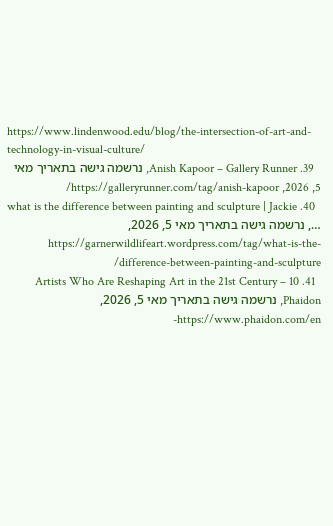https://www.lindenwood.edu/blog/the-intersection-of-art-and-technology-in-visual-culture/
  39. Anish Kapoor – Gallery Runner, נרשמה גישה בתאריך מאי 5, 2026, https://galleryrunner.com/tag/anish-kapoor/
  40. what is the difference between painting and sculpture | Jackie …, נרשמה גישה בתאריך מאי 5, 2026, https://garnerwildlifeart.wordpress.com/tag/what-is-the-difference-between-painting-and-sculpture/
  41. 10 Artists Who Are Reshaping Art in the 21st Century – Phaidon, נרשמה גישה בתאריך מאי 5, 2026, https://www.phaidon.com/en-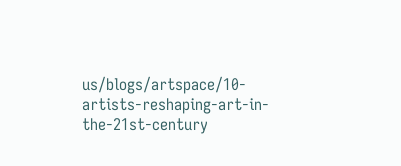us/blogs/artspace/10-artists-reshaping-art-in-the-21st-century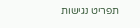תפריט נגישות